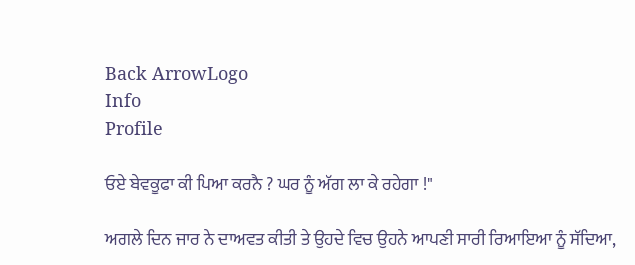Back ArrowLogo
Info
Profile

ਓਏ ਬੇਵਕੂਫਾ ਕੀ ਪਿਆ ਕਰਨੈ ? ਘਰ ਨੂੰ ਅੱਗ ਲਾ ਕੇ ਰਹੇਗਾ !"

ਅਗਲੇ ਦਿਨ ਜਾਰ ਨੇ ਦਾਅਵਤ ਕੀਤੀ ਤੇ ਉਹਦੇ ਵਿਚ ਉਹਨੇ ਆਪਣੀ ਸਾਰੀ ਰਿਆਇਆ ਨੂੰ ਸੱਦਿਆ,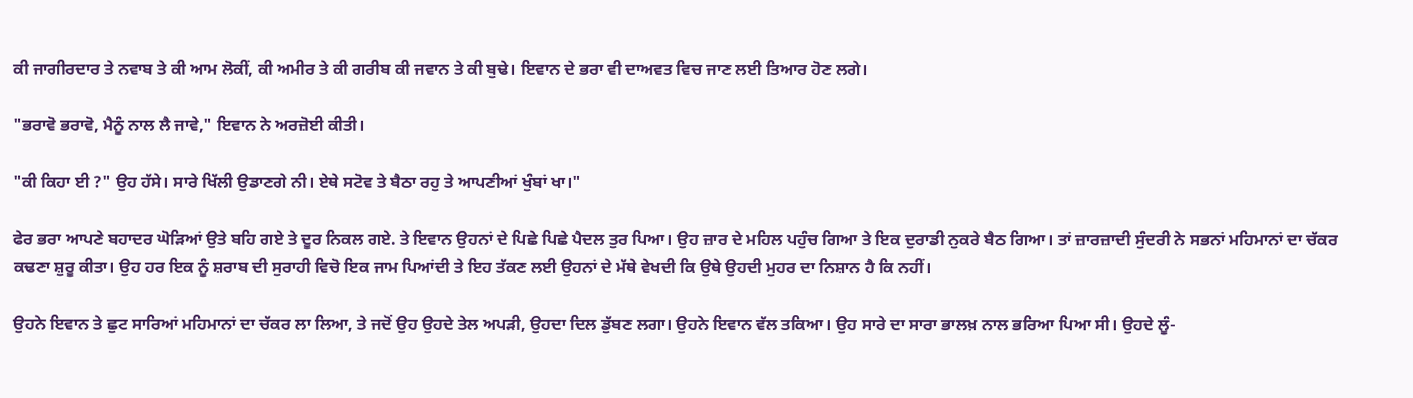ਕੀ ਜਾਗੀਰਦਾਰ ਤੇ ਨਵਾਬ ਤੇ ਕੀ ਆਮ ਲੋਕੀਂ, ਕੀ ਅਮੀਰ ਤੇ ਕੀ ਗਰੀਬ ਕੀ ਜਵਾਨ ਤੇ ਕੀ ਬੁਢੇ। ਇਵਾਨ ਦੇ ਭਰਾ ਵੀ ਦਾਅਵਤ ਵਿਚ ਜਾਣ ਲਈ ਤਿਆਰ ਹੋਣ ਲਗੇ।

"ਭਰਾਵੋ ਭਰਾਵੋ, ਮੈਨੂੰ ਨਾਲ ਲੈ ਜਾਵੇ," ਇਵਾਨ ਨੇ ਅਰਜ਼ੋਈ ਕੀਤੀ।

"ਕੀ ਕਿਹਾ ਈ ?" ਉਹ ਹੱਸੇ। ਸਾਰੇ ਖਿੱਲੀ ਉਡਾਣਗੇ ਨੀ। ਏਥੇ ਸਟੋਵ ਤੇ ਬੈਠਾ ਰਹੁ ਤੇ ਆਪਣੀਆਂ ਖੁੰਬਾਂ ਖਾ।"

ਫੇਰ ਭਰਾ ਆਪਣੇ ਬਹਾਦਰ ਘੋੜਿਆਂ ਉਤੇ ਬਹਿ ਗਏ ਤੇ ਦੂਰ ਨਿਕਲ ਗਏ. ਤੇ ਇਵਾਨ ਉਹਨਾਂ ਦੇ ਪਿਛੇ ਪਿਛੇ ਪੈਦਲ ਤੁਰ ਪਿਆ। ਉਹ ਜ਼ਾਰ ਦੇ ਮਹਿਲ ਪਹੁੰਚ ਗਿਆ ਤੇ ਇਕ ਦੁਰਾਡੀ ਨੁਕਰੇ ਬੈਠ ਗਿਆ। ਤਾਂ ਜ਼ਾਰਜ਼ਾਦੀ ਸੁੰਦਰੀ ਨੇ ਸਭਨਾਂ ਮਹਿਮਾਨਾਂ ਦਾ ਚੱਕਰ ਕਢਣਾ ਸ਼ੁਰੂ ਕੀਤਾ। ਉਹ ਹਰ ਇਕ ਨੂੰ ਸ਼ਰਾਬ ਦੀ ਸੁਰਾਹੀ ਵਿਚੋ ਇਕ ਜਾਮ ਪਿਆਂਦੀ ਤੇ ਇਹ ਤੱਕਣ ਲਈ ਉਹਨਾਂ ਦੇ ਮੱਥੇ ਵੇਖਦੀ ਕਿ ਉਥੇ ਉਹਦੀ ਮੁਹਰ ਦਾ ਨਿਸ਼ਾਨ ਹੈ ਕਿ ਨਹੀਂ।

ਉਹਨੇ ਇਵਾਨ ਤੇ ਛੁਟ ਸਾਰਿਆਂ ਮਹਿਮਾਨਾਂ ਦਾ ਚੱਕਰ ਲਾ ਲਿਆ, ਤੇ ਜਦੋਂ ਉਹ ਉਹਦੇ ਤੇਲ ਅਪੜੀ, ਉਹਦਾ ਦਿਲ ਡੁੱਬਣ ਲਗਾ। ਉਹਨੇ ਇਵਾਨ ਵੱਲ ਤਕਿਆ। ਉਹ ਸਾਰੇ ਦਾ ਸਾਰਾ ਭਾਲਖ਼ ਨਾਲ ਭਰਿਆ ਪਿਆ ਸੀ। ਉਹਦੇ ਲੂੰ-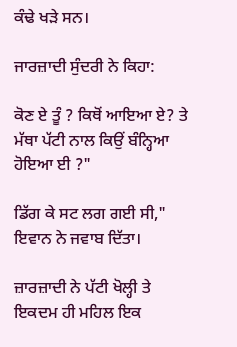ਕੰਢੇ ਖੜੇ ਸਨ।

ਜਾਰਜ਼ਾਦੀ ਸੁੰਦਰੀ ਨੇ ਕਿਹਾ:

ਕੋਣ ਏ ਤੂੰ ? ਕਿਥੋਂ ਆਇਆ ਏ? ਤੇ ਮੱਥਾ ਪੱਟੀ ਨਾਲ ਕਿਉਂ ਬੰਨ੍ਹਿਆ ਹੋਇਆ ਈ ?"

ਡਿੱਗ ਕੇ ਸਟ ਲਗ ਗਈ ਸੀ," ਇਵਾਨ ਨੇ ਜਵਾਬ ਦਿੱਤਾ।

ਜ਼ਾਰਜ਼ਾਦੀ ਨੇ ਪੱਟੀ ਖੋਲ੍ਹੀ ਤੇ ਇਕਦਮ ਹੀ ਮਹਿਲ ਇਕ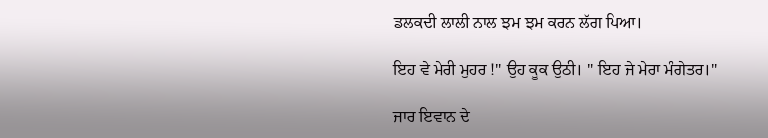ਡਲਕਦੀ ਲਾਲੀ ਨਾਲ ਝਮ ਝਮ ਕਰਨ ਲੱਗ ਪਿਆ।

ਇਹ ਵੇ ਮੇਰੀ ਮੁਹਰ !" ਉਹ ਕੂਕ ਉਠੀ। " ਇਹ ਜੇ ਮੇਰਾ ਮੰਗੇਤਰ।"

ਜਾਰ ਇਵਾਨ ਦੇ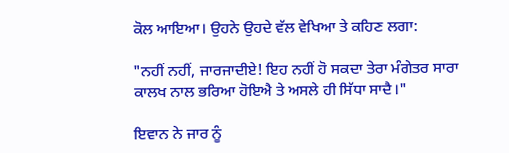ਕੋਲ ਆਇਆ। ਉਹਨੇ ਉਹਦੇ ਵੱਲ ਵੇਖਿਆ ਤੇ ਕਹਿਣ ਲਗਾ:

"ਨਹੀਂ ਨਹੀਂ, ਜਾਰਜਾਦੀਏ! ਇਹ ਨਹੀਂ ਹੋ ਸਕਦਾ ਤੇਰਾ ਮੰਗੇਤਰ ਸਾਰਾ ਕਾਲਖ ਨਾਲ ਭਰਿਆ ਹੋਇਐ ਤੇ ਅਸਲੇ ਹੀ ਸਿੱਧਾ ਸਾਦੈ।"

ਇਵਾਨ ਨੇ ਜਾਰ ਨੂੰ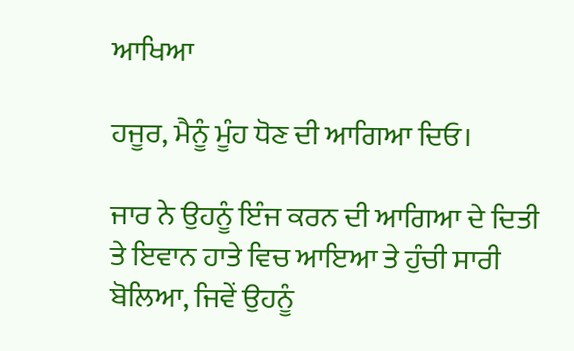ਆਖਿਆ

ਹਜੂਰ, ਮੈਨੂੰ ਮੂੰਹ ਧੋਣ ਦੀ ਆਗਿਆ ਦਿਓ।

ਜਾਰ ਨੇ ਉਹਨੂੰ ਇੰਜ ਕਰਨ ਦੀ ਆਗਿਆ ਦੇ ਦਿਤੀ ਤੇ ਇਵਾਨ ਹਾਤੇ ਵਿਚ ਆਇਆ ਤੇ ਹੁੰਚੀ ਸਾਰੀ ਬੋਲਿਆ, ਜਿਵੇਂ ਉਹਨੂੰ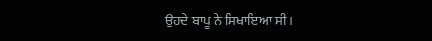ਉਹਦੇ ਬਾਪੂ ਨੇ ਸਿਖਾਇਆ ਸੀ।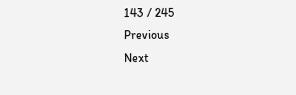143 / 245
Previous
Next